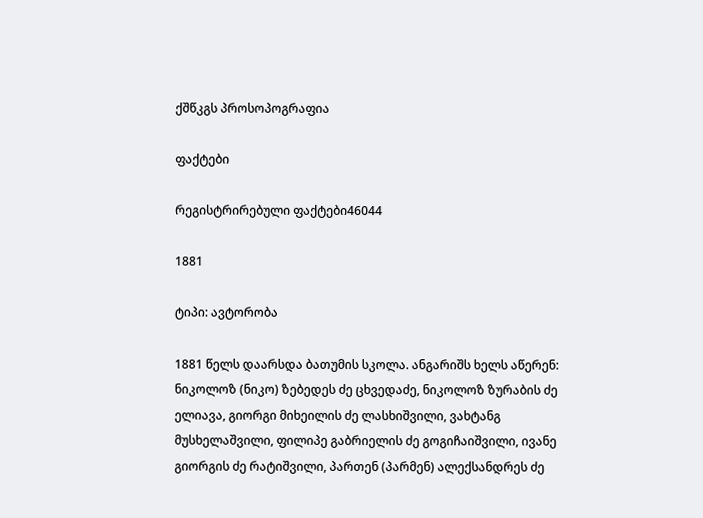ქშწკგს პროსოპოგრაფია

ფაქტები

რეგისტრირებული ფაქტები46044

1881

ტიპი: ავტორობა

1881 წელს დაარსდა ბათუმის სკოლა. ანგარიშს ხელს აწერენ: ნიკოლოზ (ნიკო) ზებედეს ძე ცხვედაძე, ნიკოლოზ ზურაბის ძე ელიავა, გიორგი მიხეილის ძე ლასხიშვილი, ვახტანგ მუსხელაშვილი, ფილიპე გაბრიელის ძე გოგიჩაიშვილი, ივანე გიორგის ძე რატიშვილი, პართენ (პარმენ) ალექსანდრეს ძე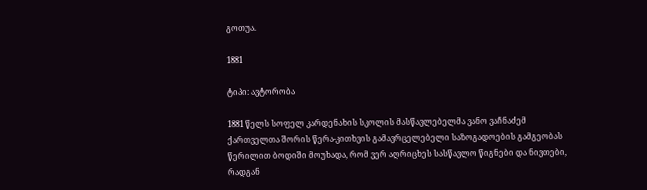გოთუა.

1881

ტიპი: ავტორობა

1881 წელს სოფელ კარდენახის სკოლის მასწავლებელმა ვანო ვაჩნაძემ ქართველთა შორის წერა-კითხვის გამავრცელებელი საზოგადოების გამგეობას წერილით ბოდიში მოუხადა, რომ ვერ აღრიცხეს სასწავლო წიგნები და ნივთები, რადგან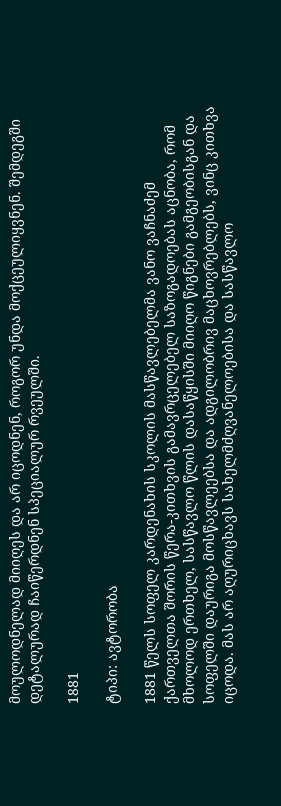მოულოდნელად მიიღეს და არ იცოდნენ, როგორ უნდა მოქცეულიყვნენ. შემდეგში დეტალურად ჩაიწერდნენ სპეციალურ რვეულში.

1881

ტიპი: ავტორობა

1881 წელს სოფელ კარდენახის სკოლის მასწავლებელმა ვანო ვაჩნაძემ ქართველთა შორის წერა-კითხვის გამავრცელებელ საზოგადოებას აცნობა, რომ მხოლოდ ერთხელ, სასწავლო წლის დასაწყისში მიიღო წიგნები გამგეობისგან და სოფელში დაურიგა მოსწავლეებსა და ადგილობრივ მაცხოვრებლებს, ვინც კითხვა იცოდა. მას არ აღურიცხავს სახელმძღვანელოებისა და სასწავლო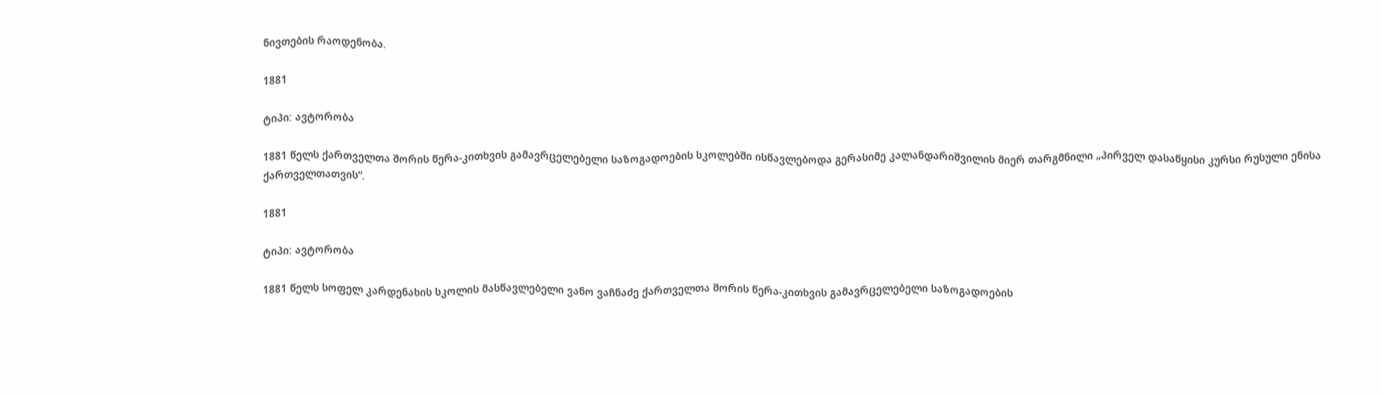ნივთების რაოდენობა.

1881

ტიპი: ავტორობა

1881 წელს ქართველთა შორის წერა-კითხვის გამავრცელებელი საზოგადოების სკოლებში ისწავლებოდა გერასიმე კალანდარიშვილის მიერ თარგმნილი „პირველ დასაწყისი კურსი რუსული ენისა ქართველთათვის“.

1881

ტიპი: ავტორობა

1881 წელს სოფელ კარდენახის სკოლის მასწავლებელი ვანო ვაჩნაძე ქართველთა შორის წერა-კითხვის გამავრცელებელი საზოგადოების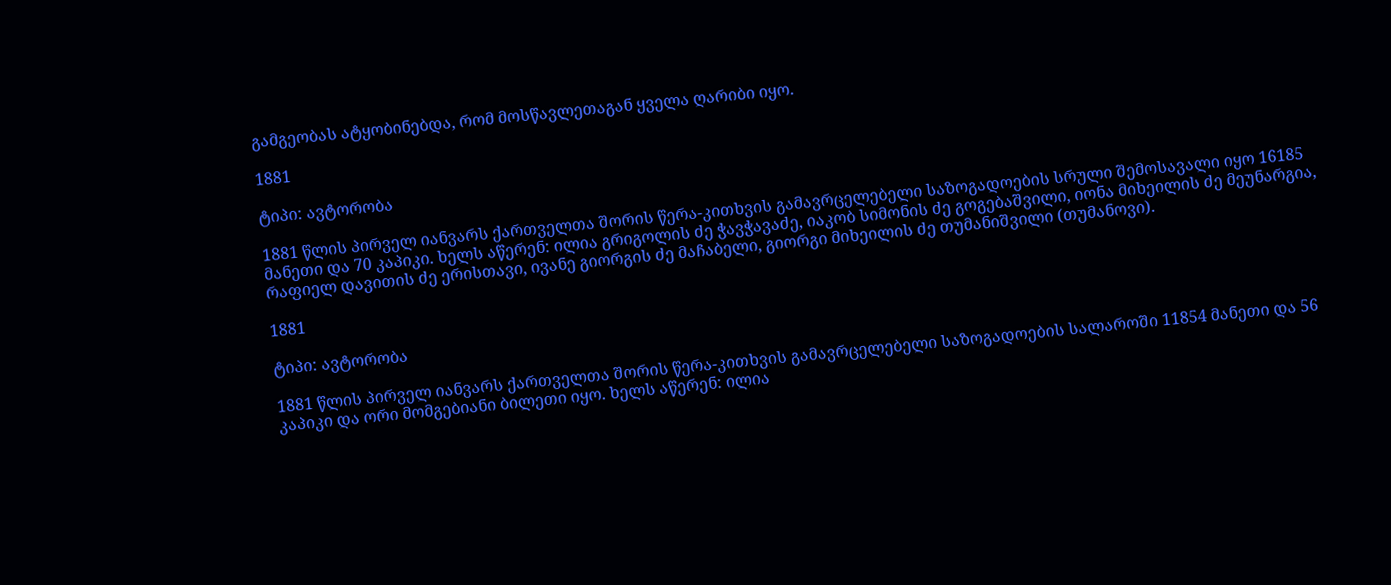გამგეობას ატყობინებდა, რომ მოსწავლეთაგან ყველა ღარიბი იყო.

1881

ტიპი: ავტორობა

1881 წლის პირველ იანვარს ქართველთა შორის წერა-კითხვის გამავრცელებელი საზოგადოების სრული შემოსავალი იყო 16185 მანეთი და 70 კაპიკი. ხელს აწერენ: ილია გრიგოლის ძე ჭავჭავაძე, იაკობ სიმონის ძე გოგებაშვილი, იონა მიხეილის ძე მეუნარგია, რაფიელ დავითის ძე ერისთავი, ივანე გიორგის ძე მაჩაბელი, გიორგი მიხეილის ძე თუმანიშვილი (თუმანოვი).

1881

ტიპი: ავტორობა

1881 წლის პირველ იანვარს ქართველთა შორის წერა-კითხვის გამავრცელებელი საზოგადოების სალაროში 11854 მანეთი და 56 კაპიკი და ორი მომგებიანი ბილეთი იყო. ხელს აწერენ: ილია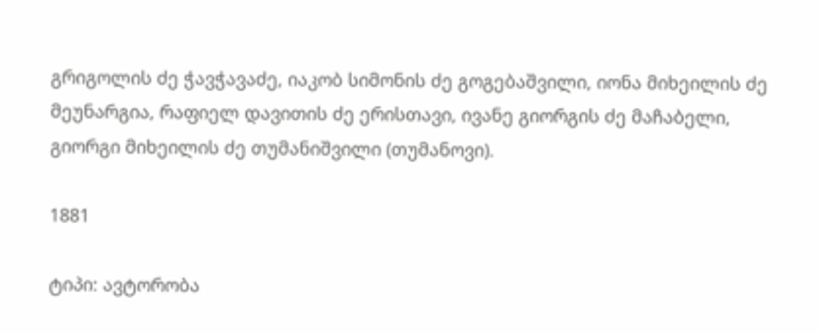გრიგოლის ძე ჭავჭავაძე, იაკობ სიმონის ძე გოგებაშვილი, იონა მიხეილის ძე მეუნარგია, რაფიელ დავითის ძე ერისთავი, ივანე გიორგის ძე მაჩაბელი, გიორგი მიხეილის ძე თუმანიშვილი (თუმანოვი).

1881

ტიპი: ავტორობა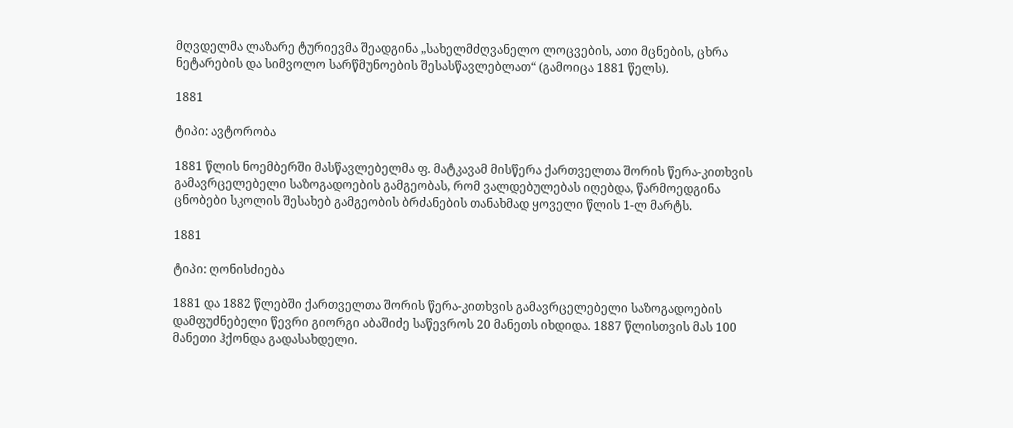მღვდელმა ლაზარე ტურიევმა შეადგინა „სახელმძღვანელო ლოცვების, ათი მცნების, ცხრა ნეტარების და სიმვოლო სარწმუნოების შესასწავლებლათ“ (გამოიცა 1881 წელს).

1881

ტიპი: ავტორობა

1881 წლის ნოემბერში მასწავლებელმა ფ. მატკავამ მისწერა ქართველთა შორის წერა-კითხვის გამავრცელებელი საზოგადოების გამგეობას, რომ ვალდებულებას იღებდა, წარმოედგინა ცნობები სკოლის შესახებ გამგეობის ბრძანების თანახმად ყოველი წლის 1-ლ მარტს.

1881

ტიპი: ღონისძიება

1881 და 1882 წლებში ქართველთა შორის წერა-კითხვის გამავრცელებელი საზოგადოების დამფუძნებელი წევრი გიორგი აბაშიძე საწევროს 20 მანეთს იხდიდა. 1887 წლისთვის მას 100 მანეთი ჰქონდა გადასახდელი.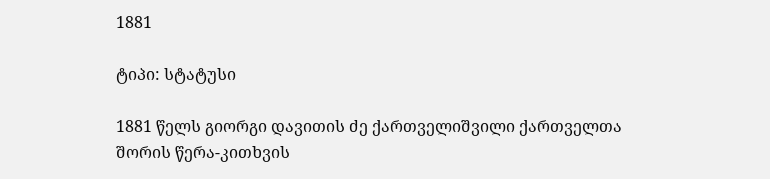1881

ტიპი: სტატუსი

1881 წელს გიორგი დავითის ძე ქართველიშვილი ქართველთა შორის წერა-კითხვის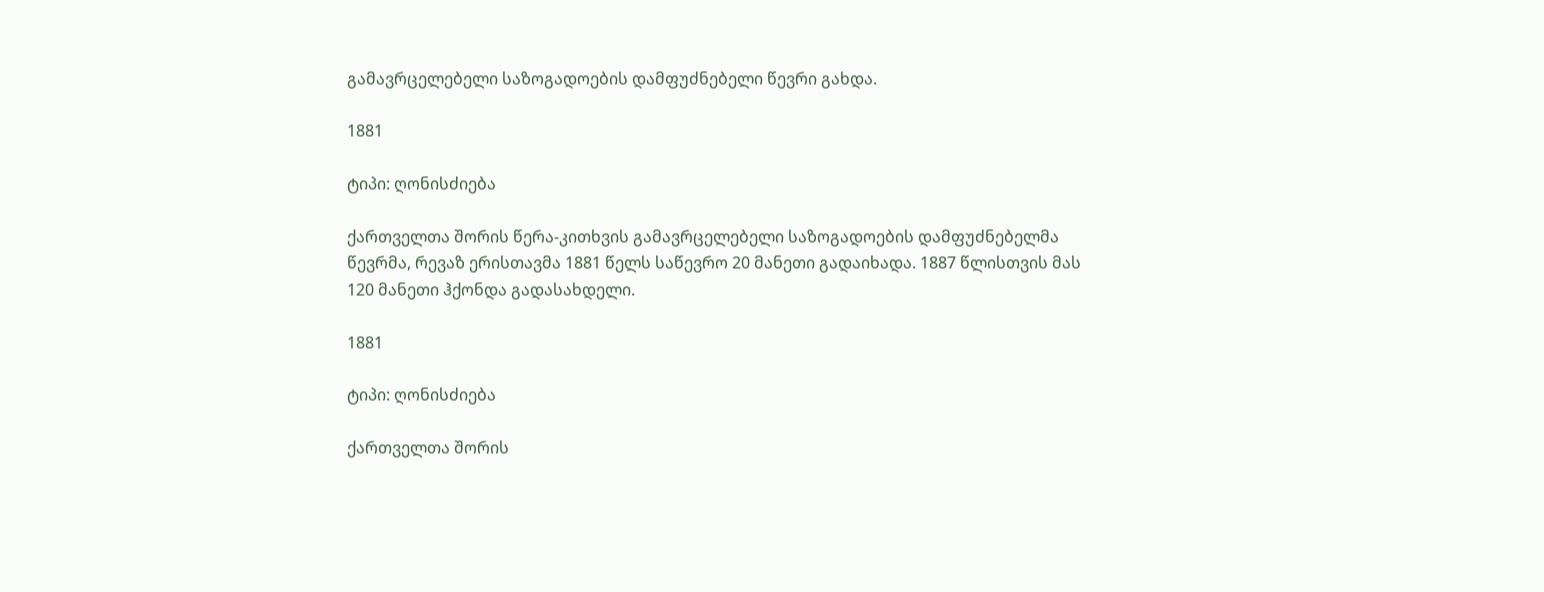გამავრცელებელი საზოგადოების დამფუძნებელი წევრი გახდა.

1881

ტიპი: ღონისძიება

ქართველთა შორის წერა-კითხვის გამავრცელებელი საზოგადოების დამფუძნებელმა წევრმა, რევაზ ერისთავმა 1881 წელს საწევრო 20 მანეთი გადაიხადა. 1887 წლისთვის მას 120 მანეთი ჰქონდა გადასახდელი.

1881

ტიპი: ღონისძიება

ქართველთა შორის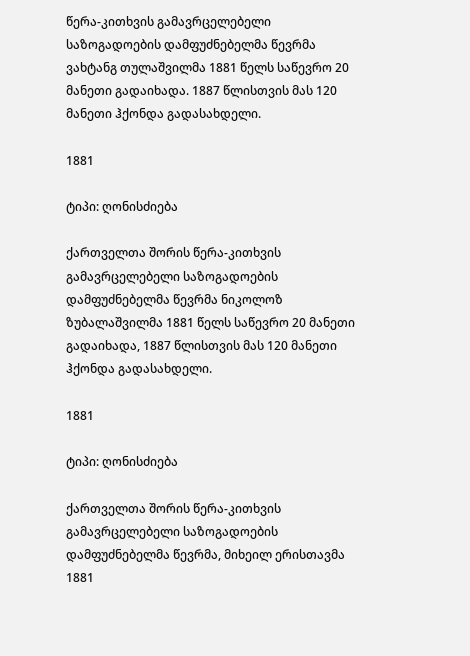წერა-კითხვის გამავრცელებელი საზოგადოების დამფუძნებელმა წევრმა ვახტანგ თულაშვილმა 1881 წელს საწევრო 20 მანეთი გადაიხადა. 1887 წლისთვის მას 120 მანეთი ჰქონდა გადასახდელი.

1881

ტიპი: ღონისძიება

ქართველთა შორის წერა-კითხვის გამავრცელებელი საზოგადოების დამფუძნებელმა წევრმა ნიკოლოზ ზუბალაშვილმა 1881 წელს საწევრო 20 მანეთი გადაიხადა, 1887 წლისთვის მას 120 მანეთი ჰქონდა გადასახდელი.

1881

ტიპი: ღონისძიება

ქართველთა შორის წერა-კითხვის გამავრცელებელი საზოგადოების დამფუძნებელმა წევრმა, მიხეილ ერისთავმა 1881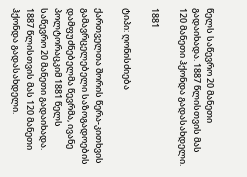წელს საწევრო 20 მანეთი გადაიხადა. 1887 წლისთვის მას 120 მანეთი ჰქონდა გადასახდელი.

1881

ტიპი: ღონისძიება

ქართველთა შორის წერა-კითხვის გამავრცელებელი საზოგადოების დამფუძნებელმა წევრმა, ივანე პოლტორაცკიმ 1881 წელს საწევრო 20 მანეთი გადაიხადა. 1887 წლისთვის მას 120 მანეთი ჰქონდა გადასახდელი.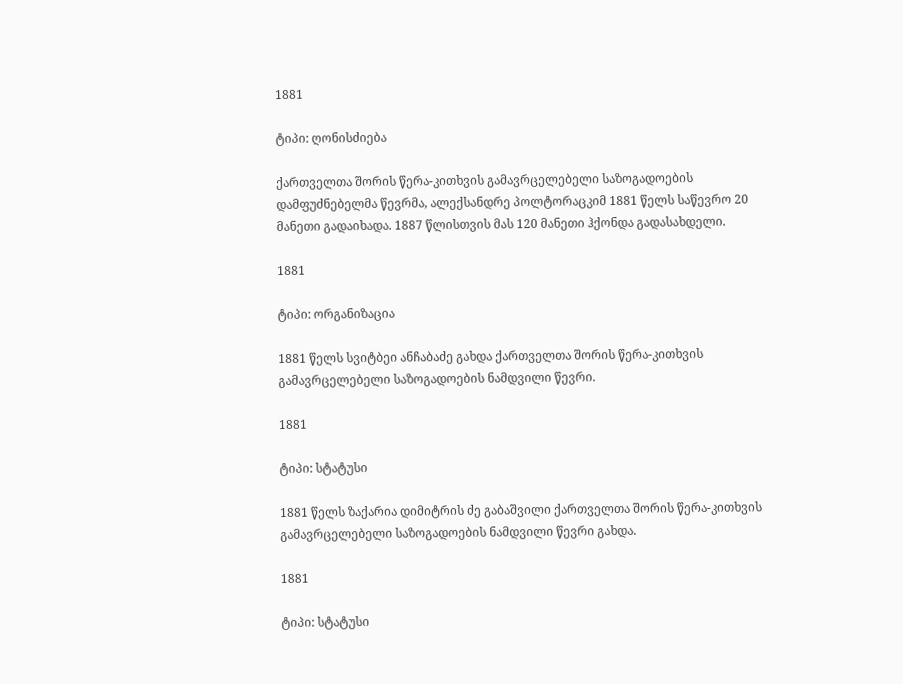1881

ტიპი: ღონისძიება

ქართველთა შორის წერა-კითხვის გამავრცელებელი საზოგადოების დამფუძნებელმა წევრმა, ალექსანდრე პოლტორაცკიმ 1881 წელს საწევრო 20 მანეთი გადაიხადა. 1887 წლისთვის მას 120 მანეთი ჰქონდა გადასახდელი.

1881

ტიპი: ორგანიზაცია

1881 წელს სვიტბეი ანჩაბაძე გახდა ქართველთა შორის წერა-კითხვის გამავრცელებელი საზოგადოების ნამდვილი წევრი.

1881

ტიპი: სტატუსი

1881 წელს ზაქარია დიმიტრის ძე გაბაშვილი ქართველთა შორის წერა-კითხვის გამავრცელებელი საზოგადოების ნამდვილი წევრი გახდა.

1881

ტიპი: სტატუსი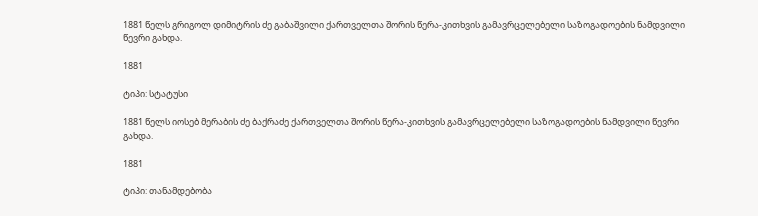1881 წელს გრიგოლ დიმიტრის ძე გაბაშვილი ქართველთა შორის წერა-კითხვის გამავრცელებელი საზოგადოების ნამდვილი წევრი გახდა.

1881

ტიპი: სტატუსი

1881 წელს იოსებ მერაბის ძე ბაქრაძე ქართველთა შორის წერა-კითხვის გამავრცელებელი საზოგადოების ნამდვილი წევრი გახდა.

1881

ტიპი: თანამდებობა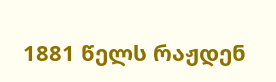1881 წელს რაჟდენ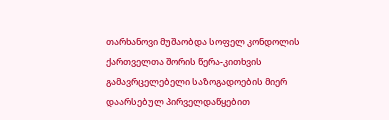თარხანოვი მუშაობდა სოფელ კონდოლის ქართველთა შორის წერა-კითხვის გამავრცელებელი საზოგადოების მიერ დაარსებულ პირველდაწყებით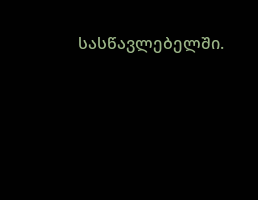სასწავლებელში.